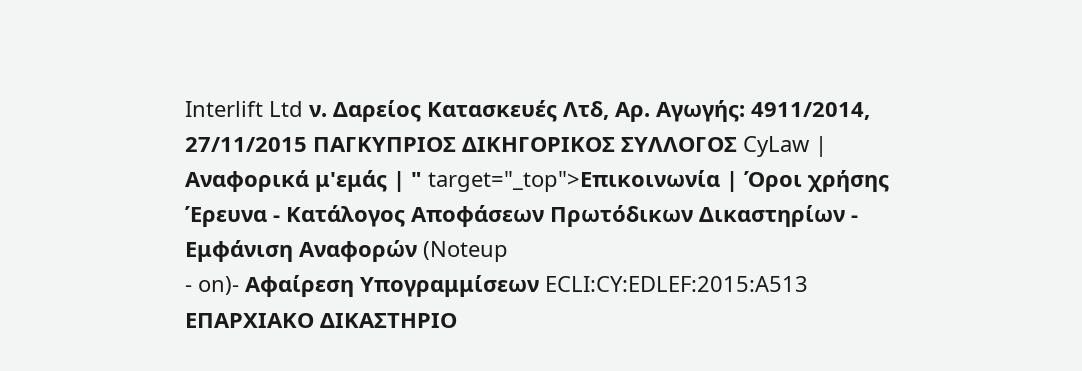Interlift Ltd ν. Δαρείος Κατασκευές Λτδ, Αρ. Αγωγής: 4911/2014, 27/11/2015 ΠΑΓΚΥΠΡΙΟΣ ΔΙΚΗΓΟΡΙΚΟΣ ΣΥΛΛΟΓΟΣ CyLaw | Αναφορικά μ'εμάς | " target="_top">Επικοινωνία | Όροι χρήσης Έρευνα - Κατάλογος Αποφάσεων Πρωτόδικων Δικαστηρίων - Εμφάνιση Αναφορών (Noteup
- on)- Αφαίρεση Υπογραμμίσεων ECLI:CY:EDLEF:2015:A513 ΕΠΑΡΧΙΑΚΟ ΔΙΚΑΣΤΗΡΙΟ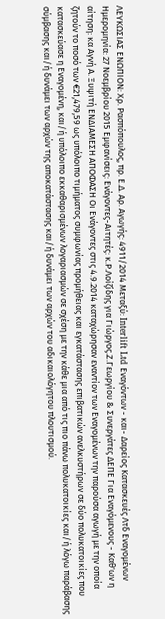ΛΕΥΚΩΣΙΑΣ ΕΝΩΠΙΟΝ: Χρ. Ρασπόπουλος, πρ. Ε.Δ. Αρ. Αγωγής: 4911/2014 Μεταξύ: Interlift Ltd Εναγόντων - και- Δαρείος Κατασκευές Λτδ Εναγομένων Ημερομηνία: 27 Νοεμβρίου 2015 Εμφανίσεις: Ενάγοντες-Αιτητές: κ.Ρ.Λοίζίδης για Γιώργος.Ζ.Γεωργίου & Συνεργάτες ΔΕΠΕ Για Εναγόμενους - Καθ'ων η αίτηση: κα Αγνή Α. Ξυψιτή ΕΝΔΙΑΜΕΣΗ ΑΠΟΦΑΣΗ Οι Ενάγοντες στις 4.9.2014 καταχώρησαν εναντίον των Εναγομένων την παρούσα αγωγή με την οποία ζητούν το ποσό των €21,479,59 ως υπόλοιπο τιμήματος συμφωνίας προμήθειας και εγκατάστασης επιβατικών ανελκυστήρων σε δύο πολυκατοικίες που κατασκεύασε η Εναγομένη, και/ή υπόλοιπο εκκαθαρισμένων λογαριασμών σε σχέση με την κάθε μια από τις πιο πάνω πολυκατοικίες και/ή λόγω παράβασης σύμβασης και/ή δυνάμει των αρχών της αποκατάστασης και/ή δυνάμει των αρχών του αδικαιολόγητου πλουτισμού.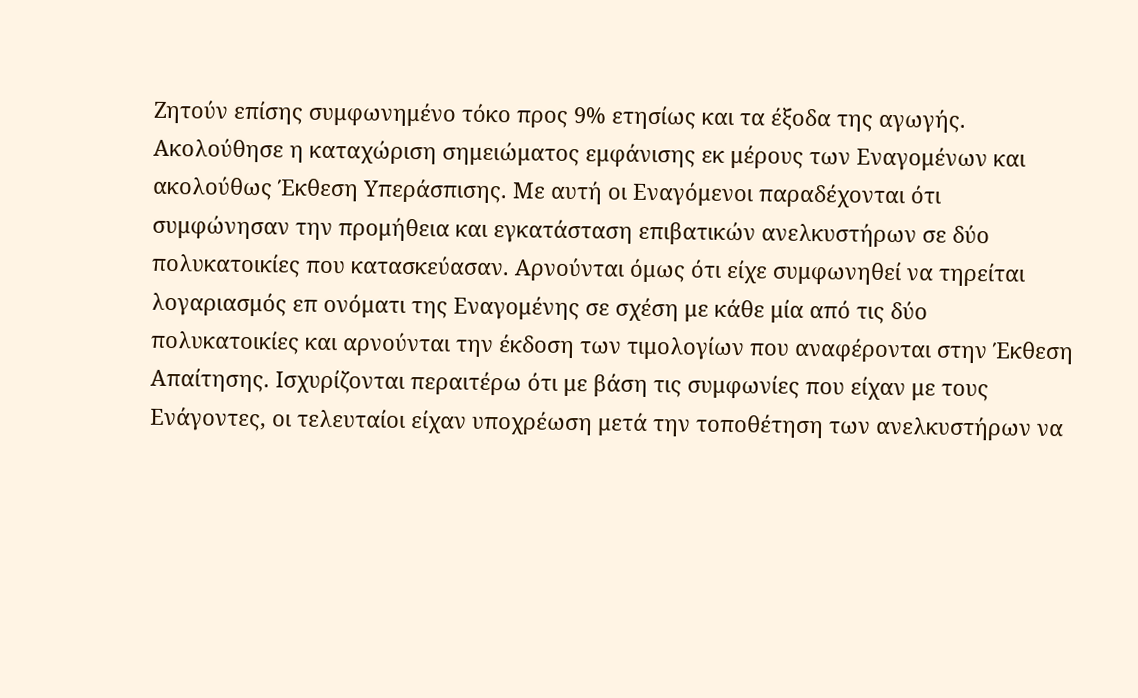Ζητούν επίσης συμφωνημένο τόκο προς 9% ετησίως και τα έξοδα της αγωγής. Ακολούθησε η καταχώριση σημειώματος εμφάνισης εκ μέρους των Εναγομένων και ακολούθως Έκθεση Υπεράσπισης. Με αυτή οι Εναγόμενοι παραδέχονται ότι συμφώνησαν την προμήθεια και εγκατάσταση επιβατικών ανελκυστήρων σε δύο πολυκατοικίες που κατασκεύασαν. Αρνούνται όμως ότι είχε συμφωνηθεί να τηρείται λογαριασμός επ ονόματι της Εναγομένης σε σχέση με κάθε μία από τις δύο πολυκατοικίες και αρνούνται την έκδοση των τιμολογίων που αναφέρονται στην Έκθεση Απαίτησης. Ισχυρίζονται περαιτέρω ότι με βάση τις συμφωνίες που είχαν με τους Ενάγοντες, οι τελευταίοι είχαν υποχρέωση μετά την τοποθέτηση των ανελκυστήρων να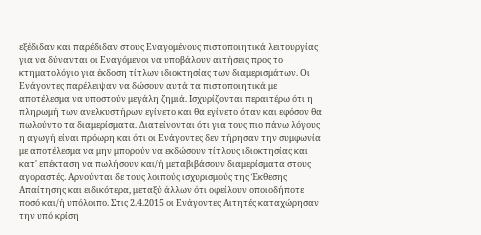εξέδιδαν και παρέδιδαν στους Εναγομένους πιστοποιητικά λειτουργίας για να δύνανται οι Εναγόμενοι να υποβάλουν αιτήσεις προς το κτηματολόγιο για έκδοση τίτλων ιδιοκτησίας των διαμερισμάτων. Οι Ενάγοντες παρέλειψαν να δώσουν αυτά τα πιστοποιητικά με αποτέλεσμα να υποστούν μεγάλη ζημιά. Ισχυρίζονται περαιτέρω ότι η πληρωμή των ανελκυστήρων εγίνετο και θα εγίνετο όταν και εφόσον θα πωλούντο τα διαμερίσματα. Διατείνονται ότι για τους πιο πάνω λόγους η αγωγή είναι πρόωρη και ότι οι Ενάγοντες δεν τήρησαν την συμφωνία με αποτέλεσμα να μην μπορούν να εκδώσουν τίτλους ιδιοκτησίας και κατ' επέκταση να πωλήσουν και/ή μεταβιβάσουν διαμερίσματα στους αγοραστές. Αρνούνται δε τους λοιπούς ισχυρισμούς της Έκθεσης Απαίτησης και ειδικότερα, μεταξύ άλλων ότι οφείλουν οποιοδήποτε ποσό και/ή υπόλοιπο. Στις 2.4.2015 οι Ενάγοντες Αιτητές καταχώρησαν την υπό κρίση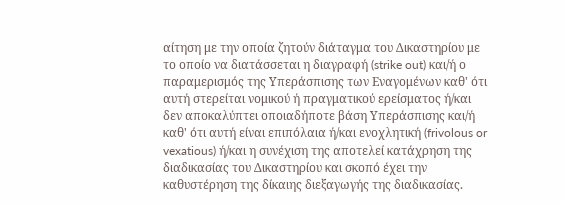αίτηση με την οποία ζητούν διάταγμα του Δικαστηρίου με το οποίο να διατάσσεται η διαγραφή (strike out) και/ή ο παραμερισμός της Υπεράσπισης των Εναγομένων καθ' ότι αυτή στερείται νομικού ή πραγματικού ερείσματος ή/και δεν αποκαλύπτει οποιαδήποτε βάση Υπεράσπισης και/ή καθ' ότι αυτή είναι επιπόλαια ή/και ενοχλητική (frivolous or vexatious) ή/και η συνέχιση της αποτελεί κατάχρηση της διαδικασίας του Δικαστηρίου και σκοπό έχει την καθυστέρηση της δίκαιης διεξαγωγής της διαδικασίας.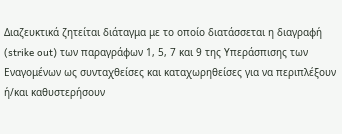Διαζευκτικά ζητείται διάταγμα με το οποίο διατάσσεται η διαγραφή (strike out) των παραγράφων 1, 5, 7 και 9 της Υπεράσπισης των Εναγομένων ως συνταχθείσες και καταχωρηθείσες για να περιπλέξουν ή/και καθυστερήσουν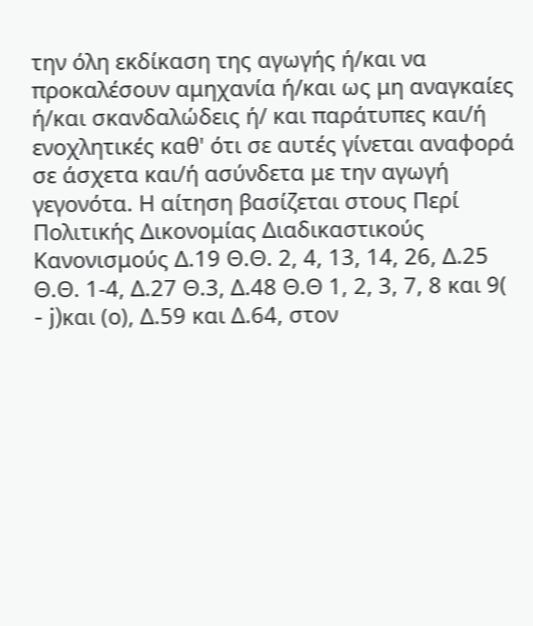την όλη εκδίκαση της αγωγής ή/και να προκαλέσουν αμηχανία ή/και ως μη αναγκαίες ή/και σκανδαλώδεις ή/ και παράτυπες και/ή ενοχλητικές καθ' ότι σε αυτές γίνεται αναφορά σε άσχετα και/ή ασύνδετα με την αγωγή γεγονότα. Η αίτηση βασίζεται στους Περί Πολιτικής Δικονομίας Διαδικαστικούς Κανονισμούς Δ.19 Θ.Θ. 2, 4, 13, 14, 26, Δ.25 Θ.Θ. 1-4, Δ.27 Θ.3, Δ.48 Θ.Θ 1, 2, 3, 7, 8 και 9(
- j)και (ο), Δ.59 και Δ.64, στον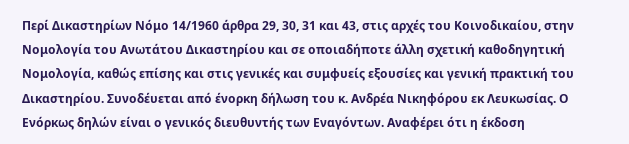Περί Δικαστηρίων Νόμο 14/1960 άρθρα 29, 30, 31 και 43, στις αρχές του Κοινοδικαίου, στην Νομολογία του Ανωτάτου Δικαστηρίου και σε οποιαδήποτε άλλη σχετική καθοδηγητική Νομολογία, καθώς επίσης και στις γενικές και συμφυείς εξουσίες και γενική πρακτική του Δικαστηρίου. Συνοδέυεται από ένορκη δήλωση του κ. Ανδρέα Νικηφόρου εκ Λευκωσίας. Ο Ενόρκως δηλών είναι ο γενικός διευθυντής των Εναγόντων. Αναφέρει ότι η έκδοση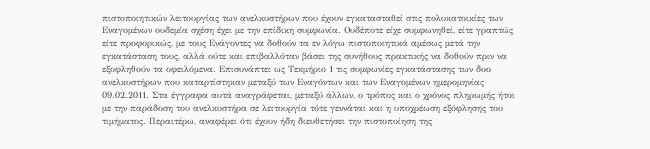πιστοποιητικών λειτουργίας των ανελκυστήρων που έχουν εγκατασταθεί στις πολυκατοικίες των Εναγομένων ουδεμία σχέση έχει με την επίδικη συμφωνία. Ουδέποτε είχε συμφωνηθεί, είτε γραπτώς είτε προφορικώς, με τους Ενάγοντες να δοθούν τα εν λόγω πιστοποιητικά αμέσως μετά την εγκατάσταση τους, αλλά ούτε και επιβαλλόταν βάσει της συνήθους πρακτικής να δοθούν πριν να εξοφληθούν τα οφειλόμενα. Επισυνάπτει ως Τεκμήριο 1 τις συμφωνίες εγκατάστασης των δυο ανελκυστήρων που καταρτίστηκαν μεταξύ των Εναγόντων και των Εναγομένων ημερομηνίας 09.02.2011. Στα έγγραφα αυτά αναγράφεται, μεταξύ άλλων, ο τρόπος και ο χρόνος πληρωμής ήτοι με την παράδοση του ανελκυστήρα σε λειτουργία τότε γεννάται και η υποχρέωση εξόφλησης του τιμήματος. Περαιτέρω, αναφέρει ότι έχουν ήδη διευθετήσει την πιστοποίηση της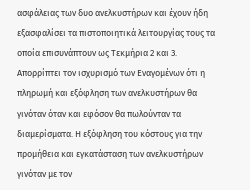ασφάλειας των δυο ανελκυστήρων και έχουν ήδη εξασφαλίσει τα πιστοποιητικά λειτουργίας τους τα οποία επισυνάπτουν ως Τεκμήρια 2 και 3. Απορρίπτει τον ισχυρισμό των Εναγομένων ότι η πληρωμή και εξόφληση των ανελκυστήρων θα γινόταν όταν και εφόσον θα πωλούνταν τα διαμερίσματα. Η εξόφληση του κόστους για την προμήθεια και εγκατάσταση των ανελκυστήρων γινόταν με τον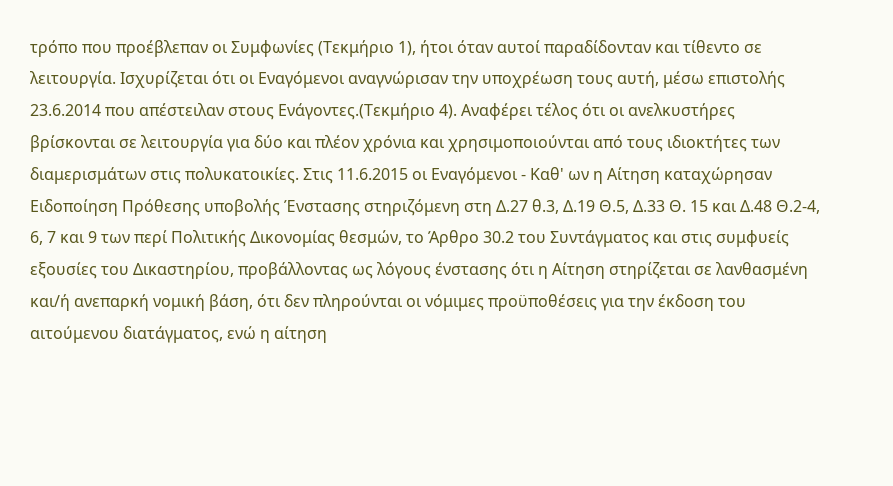τρόπο που προέβλεπαν οι Συμφωνίες (Τεκμήριο 1), ήτοι όταν αυτοί παραδίδονταν και τίθεντο σε λειτουργία. Ισχυρίζεται ότι οι Εναγόμενοι αναγνώρισαν την υποχρέωση τους αυτή, μέσω επιστολής 23.6.2014 που απέστειλαν στους Ενάγοντες.(Τεκμήριο 4). Αναφέρει τέλος ότι οι ανελκυστήρες βρίσκονται σε λειτουργία για δύο και πλέον χρόνια και χρησιμοποιούνται από τους ιδιοκτήτες των διαμερισμάτων στις πολυκατοικίες. Στις 11.6.2015 οι Εναγόμενοι - Καθ' ων η Αίτηση καταχώρησαν Ειδοποίηση Πρόθεσης υποβολής Ένστασης στηριζόμενη στη Δ.27 θ.3, Δ.19 Θ.5, Δ.33 Θ. 15 και Δ.48 Θ.2-4, 6, 7 και 9 των περί Πολιτικής Δικονομίας θεσμών, το Άρθρο 30.2 του Συντάγματος και στις συμφυείς εξουσίες του Δικαστηρίου, προβάλλοντας ως λόγους ένστασης ότι η Αίτηση στηρίζεται σε λανθασμένη και/ή ανεπαρκή νομική βάση, ότι δεν πληρούνται οι νόμιμες προϋποθέσεις για την έκδοση του αιτούμενου διατάγματος, ενώ η αίτηση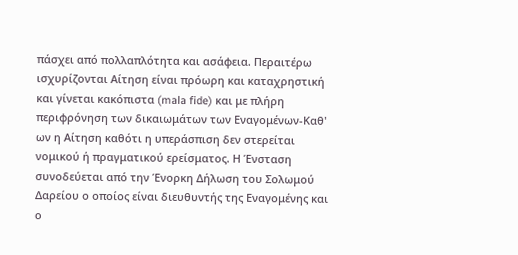πάσχει από πολλαπλότητα και ασάφεια. Περαιτέρω ισχυρίζονται Αίτηση είναι πρόωρη και καταχρηστική και γίνεται κακόπιστα (mala fide) και με πλήρη περιφρόνηση των δικαιωμάτων των Εναγομένων-Καθ' ων η Αίτηση καθότι η υπεράσπιση δεν στερείται νομικού ή πραγματικού ερείσματος. Η Ένσταση συνοδεύεται από την Ένορκη Δήλωση του Σολωμού Δαρείου ο οποίος είναι διευθυντής της Εναγομένης και ο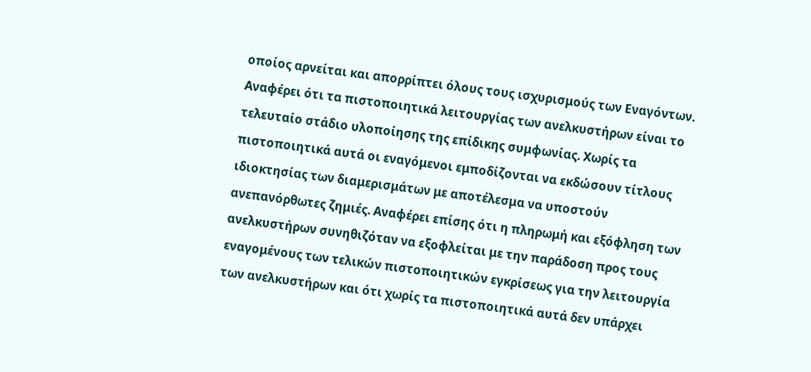οποίος αρνείται και απορρίπτει όλους τους ισχυρισμούς των Εναγόντων. Αναφέρει ότι τα πιστοποιητικά λειτουργίας των ανελκυστήρων είναι το τελευταίο στάδιο υλοποίησης της επίδικης συμφωνίας. Χωρίς τα πιστοποιητικά αυτά οι εναγόμενοι εμποδίζονται να εκδώσουν τίτλους ιδιοκτησίας των διαμερισμάτων με αποτέλεσμα να υποστούν ανεπανόρθωτες ζημιές. Αναφέρει επίσης ότι η πληρωμή και εξόφληση των ανελκυστήρων συνηθιζόταν να εξοφλείται με την παράδοση προς τους εναγομένους των τελικών πιστοποιητικών εγκρίσεως για την λειτουργία των ανελκυστήρων και ότι χωρίς τα πιστοποιητικά αυτά δεν υπάρχει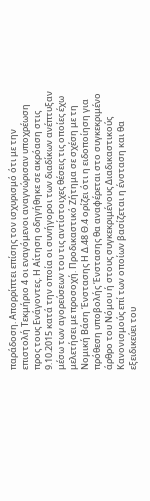παράδοση. Απορρίπτει επίσης τον ισχυρισμό ότι με την επιστολή Τεκμήριο 4 οι εναγόμενοι αναγνώρισαν υποχρέωση προς τους Ενάγοντες. Η Αίτηση οδηγήθηκε σε ακρόαση στις 9.10.2015 κατά την οποία οι συνήγοροι των διαδίκων ανέπτυξαν μέσω των αγορεύσεων του τις αντίστοιχες θέσεις τις οποίες έχω μελετήσει με προσοχή. Προδικαστικό Ζήτημα σε σχέση με τη Νομική Βάση Ένστασης Η Δ.48 Θ.4 ορίζει ότι η ειδοποίηση για πρόθεση υποβολής Ένστασης θα αναφέρεται στο συγκεκριμένο άρθρο του Νόμου ή στους συγκεκριμένους Διαδικαστικούς Κανονισμούς επί των οποίων βασίζεται η ένσταση και θα εξειδικεύει του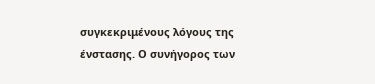συγκεκριμένους λόγους της ένστασης. Ο συνήγορος των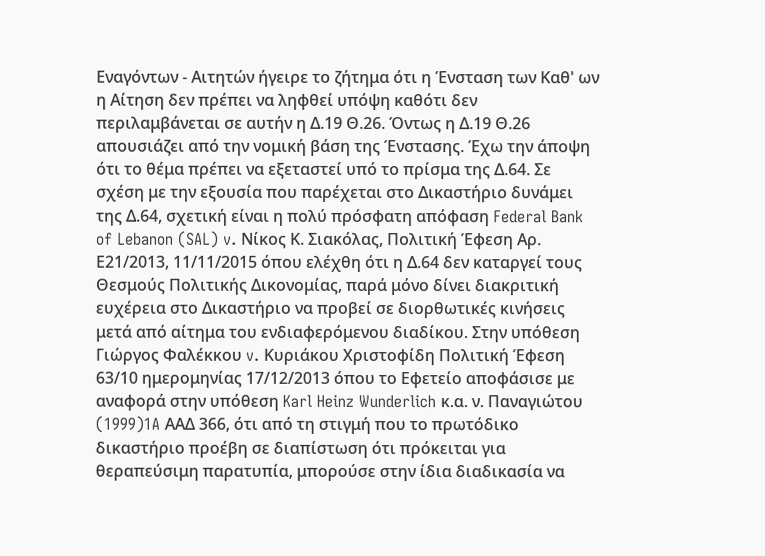Εναγόντων - Αιτητών ήγειρε το ζήτημα ότι η Ένσταση των Καθ' ων η Αίτηση δεν πρέπει να ληφθεί υπόψη καθότι δεν περιλαμβάνεται σε αυτήν η Δ.19 Θ.26. Όντως η Δ.19 Θ.26 απουσιάζει από την νομική βάση της Ένστασης. Έχω την άποψη ότι το θέμα πρέπει να εξεταστεί υπό το πρίσμα της Δ.64. Σε σχέση με την εξουσία που παρέχεται στο Δικαστήριο δυνάμει της Δ.64, σχετική είναι η πολύ πρόσφατη απόφαση Federal Bank of Lebanon (SAL) v. Νίκος Κ. Σιακόλας, Πολιτική Έφεση Αρ. Ε21/2013, 11/11/2015 όπου ελέχθη ότι η Δ.64 δεν καταργεί τους Θεσμούς Πολιτικής Δικονομίας, παρά μόνο δίνει διακριτική ευχέρεια στο Δικαστήριο να προβεί σε διορθωτικές κινήσεις μετά από αίτημα του ενδιαφερόμενου διαδίκου. Στην υπόθεση Γιώργος Φαλέκκου v. Κυριάκου Χριστοφίδη Πολιτική Έφεση 63/10 ημερομηνίας 17/12/2013 όπου το Εφετείο αποφάσισε με αναφορά στην υπόθεση Karl Heinz Wunderlich κ.α. ν. Παναγιώτου
(1999)1A ΑΑΔ 366, ότι από τη στιγμή που το πρωτόδικο δικαστήριο προέβη σε διαπίστωση ότι πρόκειται για θεραπεύσιμη παρατυπία, μπορούσε στην ίδια διαδικασία να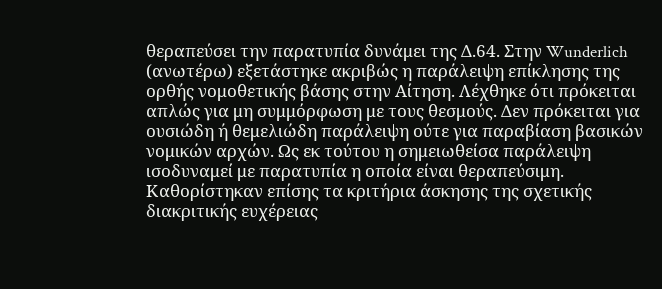θεραπεύσει την παρατυπία δυνάμει της Δ.64. Στην Wunderlich (ανωτέρω) εξετάστηκε ακριβώς η παράλειψη επίκλησης της ορθής νομοθετικής βάσης στην Αίτηση. Λέχθηκε ότι πρόκειται απλώς για μη συμμόρφωση με τους θεσμούς. Δεν πρόκειται για ουσιώδη ή θεμελιώδη παράλειψη ούτε για παραβίαση βασικών νομικών αρχών. Ως εκ τούτου η σημειωθείσα παράλειψη ισοδυναμεί με παρατυπία η οποία είναι θεραπεύσιμη. Καθορίστηκαν επίσης τα κριτήρια άσκησης της σχετικής διακριτικής ευχέρειας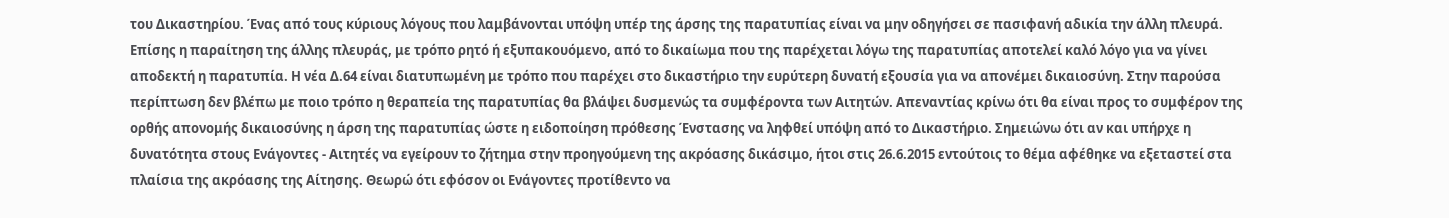του Δικαστηρίου. Ένας από τους κύριους λόγους που λαμβάνονται υπόψη υπέρ της άρσης της παρατυπίας είναι να μην οδηγήσει σε πασιφανή αδικία την άλλη πλευρά. Επίσης η παραίτηση της άλλης πλευράς, με τρόπο ρητό ή εξυπακουόμενο, από το δικαίωμα που της παρέχεται λόγω της παρατυπίας αποτελεί καλό λόγο για να γίνει αποδεκτή η παρατυπία. Η νέα Δ.64 είναι διατυπωμένη με τρόπο που παρέχει στο δικαστήριο την ευρύτερη δυνατή εξουσία για να απονέμει δικαιοσύνη. Στην παρούσα περίπτωση δεν βλέπω με ποιο τρόπο η θεραπεία της παρατυπίας θα βλάψει δυσμενώς τα συμφέροντα των Αιτητών. Απεναντίας κρίνω ότι θα είναι προς το συμφέρον της ορθής απονομής δικαιοσύνης η άρση της παρατυπίας ώστε η ειδοποίηση πρόθεσης Ένστασης να ληφθεί υπόψη από το Δικαστήριο. Σημειώνω ότι αν και υπήρχε η δυνατότητα στους Ενάγοντες - Αιτητές να εγείρουν το ζήτημα στην προηγούμενη της ακρόασης δικάσιμο, ήτοι στις 26.6.2015 εντούτοις το θέμα αφέθηκε να εξεταστεί στα πλαίσια της ακρόασης της Αίτησης. Θεωρώ ότι εφόσον οι Ενάγοντες προτίθεντο να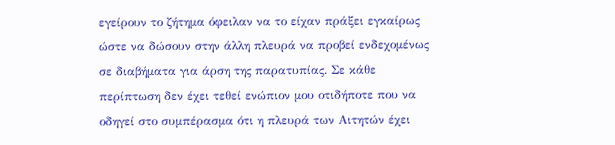εγείρουν το ζήτημα όφειλαν να το είχαν πράξει εγκαίρως ώστε να δώσουν στην άλλη πλευρά να προβεί ενδεχομένως σε διαβήματα για άρση της παρατυπίας. Σε κάθε περίπτωση δεν έχει τεθεί ενώπιον μου οτιδήποτε που να οδηγεί στο συμπέρασμα ότι η πλευρά των Αιτητών έχει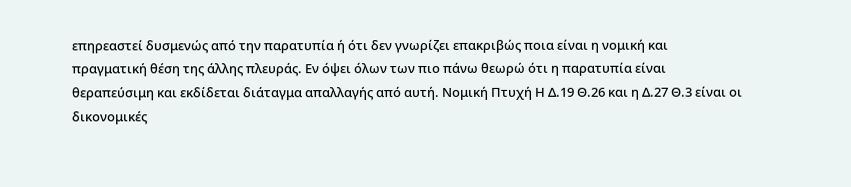επηρεαστεί δυσμενώς από την παρατυπία ή ότι δεν γνωρίζει επακριβώς ποια είναι η νομική και πραγματική θέση της άλλης πλευράς. Εν όψει όλων των πιο πάνω θεωρώ ότι η παρατυπία είναι θεραπεύσιμη και εκδίδεται διάταγμα απαλλαγής από αυτή. Νομική Πτυχή Η Δ.19 Θ.26 και η Δ.27 Θ.3 είναι οι δικονομικές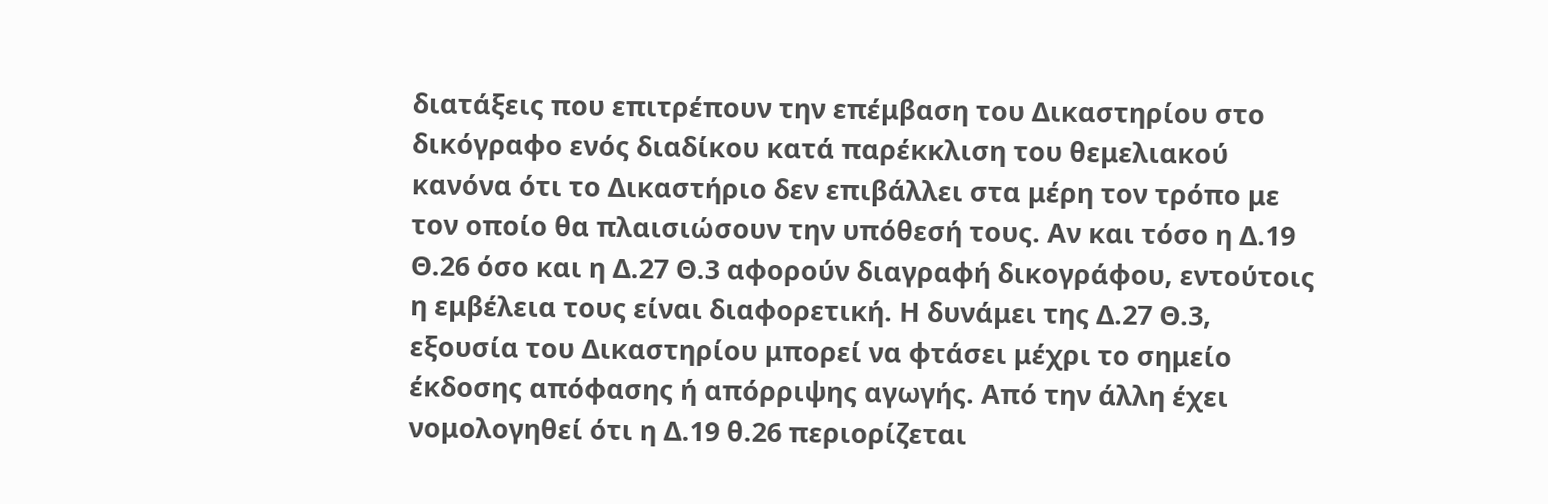διατάξεις που επιτρέπουν την επέμβαση του Δικαστηρίου στο δικόγραφο ενός διαδίκου κατά παρέκκλιση του θεμελιακού κανόνα ότι το Δικαστήριο δεν επιβάλλει στα μέρη τον τρόπο με τον οποίο θα πλαισιώσουν την υπόθεσή τους. Αν και τόσο η Δ.19 Θ.26 όσο και η Δ.27 Θ.3 αφορούν διαγραφή δικογράφου, εντούτοις η εμβέλεια τους είναι διαφορετική. Η δυνάμει της Δ.27 Θ.3, εξουσία του Δικαστηρίου μπορεί να φτάσει μέχρι το σημείο έκδοσης απόφασης ή απόρριψης αγωγής. Από την άλλη έχει νομολογηθεί ότι η Δ.19 θ.26 περιορίζεται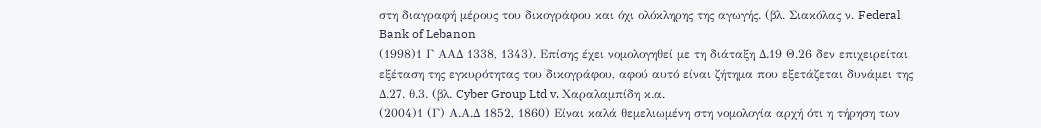στη διαγραφή μέρους του δικογράφου και όχι ολόκληρης της αγωγής. (βλ. Σιακόλας ν. Federal Bank of Lebanon
(1998)1 Γ ΑΑΔ 1338, 1343). Επίσης έχει νομολογηθεί με τη διάταξη Δ.19 Θ.26 δεν επιχειρείται εξέταση της εγκυρότητας του δικογράφου, αφού αυτό είναι ζήτημα που εξετάζεται δυνάμει της Δ.27. θ.3. (βλ. Cyber Group Ltd v. Χαραλαμπίδη κ.α.
(2004)1 (Γ) Α.Α.Δ 1852, 1860) Είναι καλά θεμελιωμένη στη νομολογία αρχή ότι η τήρηση των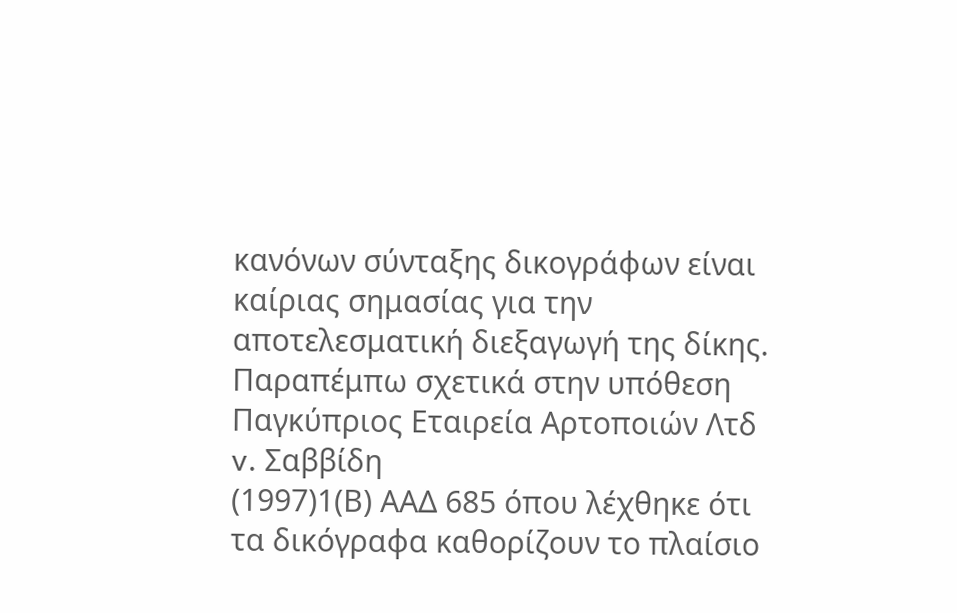κανόνων σύνταξης δικογράφων είναι καίριας σημασίας για την αποτελεσματική διεξαγωγή της δίκης. Παραπέμπω σχετικά στην υπόθεση Παγκύπριος Εταιρεία Αρτοποιών Λτδ v. Σαββίδη
(1997)1(Β) ΑΑΔ 685 όπου λέχθηκε ότι τα δικόγραφα καθορίζουν το πλαίσιο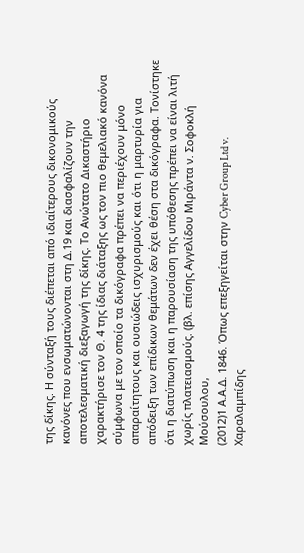της δίκης. Η σύνταξή τους διέπεται από ιδιαίτερους δικονομικούς κανόνες που ενσωματώνονται στη Δ.19 και διασφαλίζουν την αποτελεσματική διεξαγωγή της δίκης. Το Ανώτατο Δικαστήριο χαρακτήρισε τον Θ. 4 της ίδιας διάταξης ως τον πιο θεμελιακό κανόνα σύμφωνα με τον οποίο τα δικόγραφα πρέπει να περιέχουν μόνο απαραίτητους και ουσιώδεις ισχυρισμούς και ότι η μαρτυρία για απόδειξη των επίδικων θεμάτων δεν έχει θέση στα δικόγραφα. Τονίστηκε ότι η διατύπωση και η παρουσίαση της υπόθεσης πρέπει να είναι λιτή χωρίς πλατειασμούς. (βλ. επίσης Αγγελίδου Μιράντα ν. Σοφοκλή Μούσουλου,
(2012)1 Α.Α.Δ. 1846. Όπως επεξηγείται στην Cyber Group Ltd v. Χαραλαμπίδης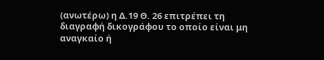(ανωτέρω) η Δ.19 Θ. 26 επιτρέπει τη διαγραφή δικογράφου το οποίο είναι μη αναγκαίο ή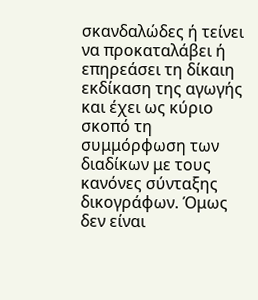σκανδαλώδες ή τείνει να προκαταλάβει ή επηρεάσει τη δίκαιη εκδίκαση της αγωγής και έχει ως κύριο σκοπό τη συμμόρφωση των διαδίκων με τους κανόνες σύνταξης δικογράφων. Όμως δεν είναι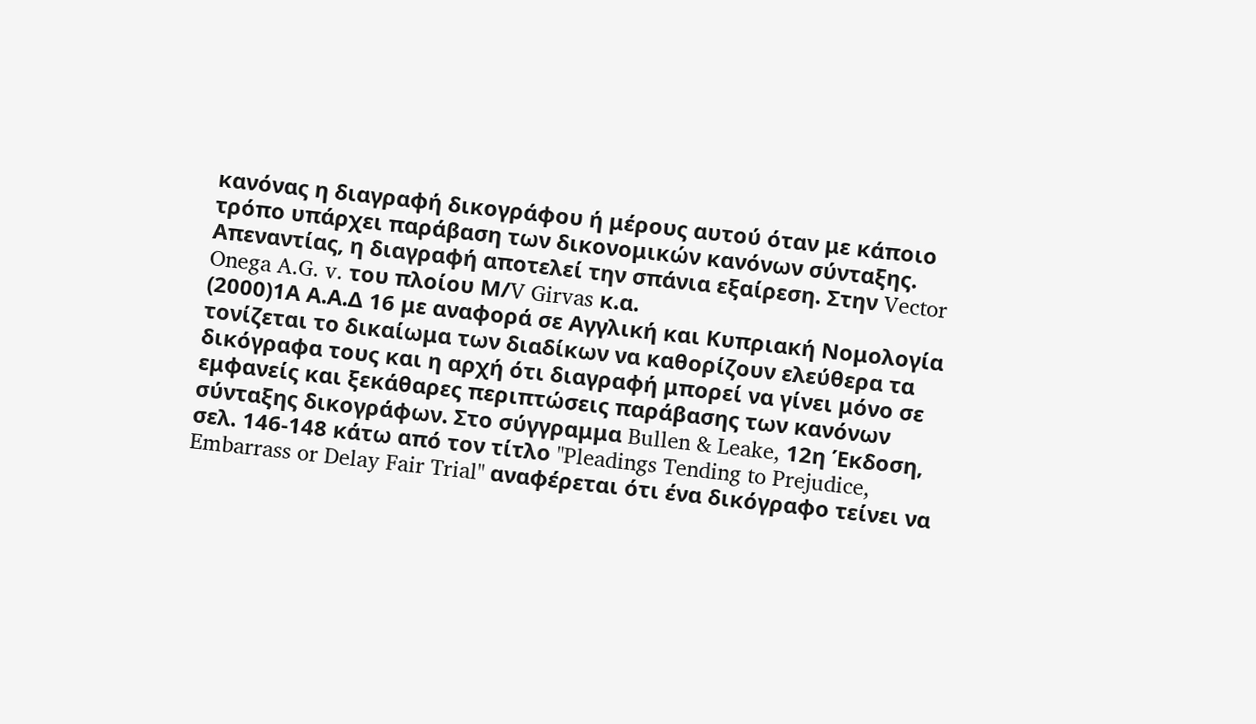κανόνας η διαγραφή δικογράφου ή μέρους αυτού όταν με κάποιο τρόπο υπάρχει παράβαση των δικονομικών κανόνων σύνταξης. Απεναντίας, η διαγραφή αποτελεί την σπάνια εξαίρεση. Στην Vector Onega A.G. v. του πλοίου Μ/V Girvas κ.α.
(2000)1Α Α.Α.Δ 16 με αναφορά σε Αγγλική και Κυπριακή Νομολογία τονίζεται το δικαίωμα των διαδίκων να καθορίζουν ελεύθερα τα δικόγραφα τους και η αρχή ότι διαγραφή μπορεί να γίνει μόνο σε εμφανείς και ξεκάθαρες περιπτώσεις παράβασης των κανόνων σύνταξης δικογράφων. Στο σύγγραμμα Bullen & Leake, 12η Έκδοση, σελ. 146-148 κάτω από τον τίτλο "Pleadings Tending to Prejudice, Embarrass or Delay Fair Trial" αναφέρεται ότι ένα δικόγραφο τείνει να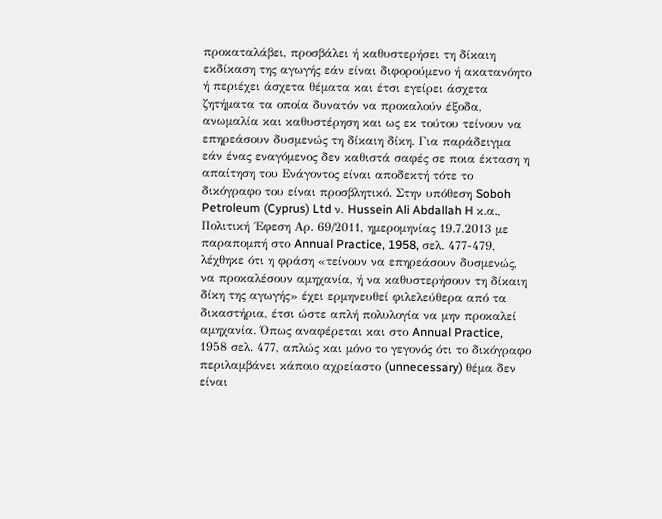προκαταλάβει, προσβάλει ή καθυστερήσει τη δίκαιη εκδίκαση της αγωγής εάν είναι διφορούμενο ή ακατανόητο ή περιέχει άσχετα θέματα και έτσι εγείρει άσχετα ζητήματα τα οποία δυνατόν να προκαλούν έξοδα, ανωμαλία και καθυστέρηση και ως εκ τούτου τείνουν να επηρεάσουν δυσμενώς τη δίκαιη δίκη. Για παράδειγμα εάν ένας εναγόμενος δεν καθιστά σαφές σε ποια έκταση η απαίτηση του Ενάγοντος είναι αποδεκτή τότε το δικόγραφο του είναι προσβλητικό. Στην υπόθεση Soboh Petroleum (Cyprus) Ltd ν. Hussein Ali Abdallah H κ.α., Πολιτική ΄Εφεση Αρ. 69/2011, ημερομηνίας 19.7.2013 με παραπομπή στο Annual Practice, 1958, σελ. 477-479, λέχθηκε ότι η φράση «τείνουν να επηρεάσουν δυσμενώς, να προκαλέσουν αμηχανία, ή να καθυστερήσουν τη δίκαιη δίκη της αγωγής» έχει ερμηνευθεί φιλελεύθερα από τα δικαστήρια, έτσι ώστε απλή πολυλογία να μην προκαλεί αμηχανία. Όπως αναφέρεται και στο Annual Practice, 1958 σελ. 477, απλώς και μόνο το γεγονός ότι το δικόγραφο περιλαμβάνει κάποιο αχρείαστο (unnecessary) θέμα δεν είναι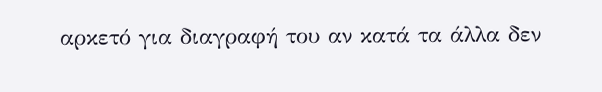αρκετό για διαγραφή του αν κατά τα άλλα δεν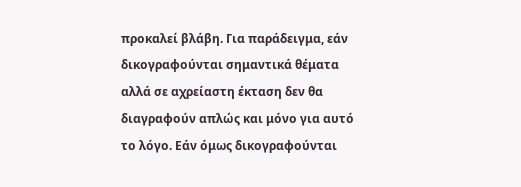προκαλεί βλάβη. Για παράδειγμα, εάν δικογραφούνται σημαντικά θέματα αλλά σε αχρείαστη έκταση δεν θα διαγραφούν απλώς και μόνο για αυτό το λόγο. Εάν όμως δικογραφούνται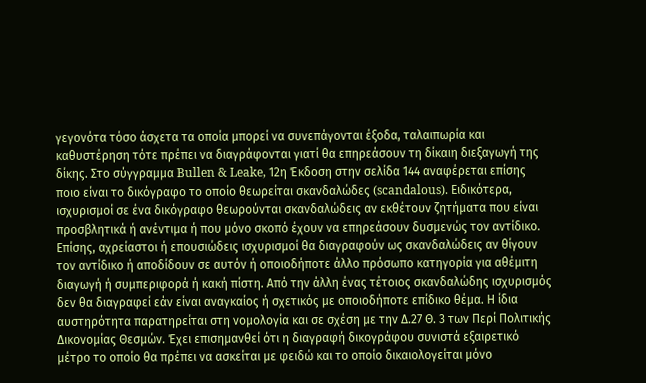γεγονότα τόσο άσχετα τα οποία μπορεί να συνεπάγονται έξοδα, ταλαιπωρία και καθυστέρηση τότε πρέπει να διαγράφονται γιατί θα επηρεάσουν τη δίκαιη διεξαγωγή της δίκης. Στο σύγγραμμα Bullen & Leake, 12η Έκδοση στην σελίδα 144 αναφέρεται επίσης ποιο είναι το δικόγραφο το οποίο θεωρείται σκανδαλώδες (scandalous). Ειδικότερα, ισχυρισμοί σε ένα δικόγραφο θεωρούνται σκανδαλώδεις αν εκθέτουν ζητήματα που είναι προσβλητικά ή ανέντιμα ή που μόνο σκοπό έχουν να επηρεάσουν δυσμενώς τον αντίδικο. Επίσης, αχρείαστοι ή επουσιώδεις ισχυρισμοί θα διαγραφούν ως σκανδαλώδεις αν θίγουν τον αντίδικο ή αποδίδουν σε αυτόν ή οποιοδήποτε άλλο πρόσωπο κατηγορία για αθέμιτη διαγωγή ή συμπεριφορά ή κακή πίστη. Από την άλλη ένας τέτοιος σκανδαλώδης ισχυρισμός δεν θα διαγραφεί εάν είναι αναγκαίος ή σχετικός με οποιοδήποτε επίδικο θέμα. Η ίδια αυστηρότητα παρατηρείται στη νομολογία και σε σχέση με την Δ.27 Θ. 3 των Περί Πολιτικής Δικονομίας Θεσμών. Έχει επισημανθεί ότι η διαγραφή δικογράφου συνιστά εξαιρετικό μέτρο το οποίο θα πρέπει να ασκείται με φειδώ και το οποίο δικαιολογείται μόνο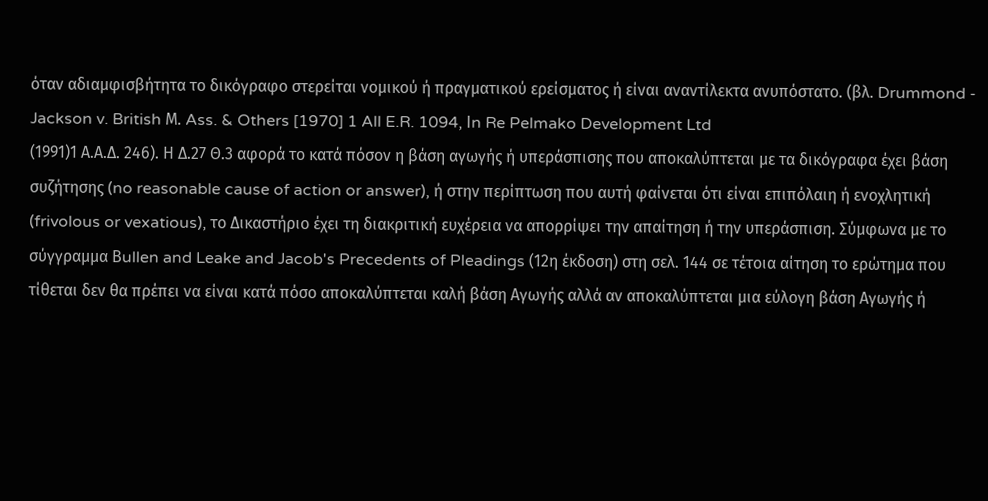όταν αδιαμφισβήτητα το δικόγραφο στερείται νομικού ή πραγματικού ερείσματος ή είναι αναντίλεκτα ανυπόστατο. (βλ. Drummond - Jackson v. British Μ. Ass. & Others [1970] 1 All E.R. 1094, Ιn Re Pelmako Development Ltd
(1991)1 Α.Α.Δ. 246). Η Δ.27 Θ.3 αφορά το κατά πόσον η βάση αγωγής ή υπεράσπισης που αποκαλύπτεται με τα δικόγραφα έχει βάση συζήτησης (no reasonable cause of action or answer), ή στην περίπτωση που αυτή φαίνεται ότι είναι επιπόλαιη ή ενοχλητική (frivolous or vexatious), το Δικαστήριο έχει τη διακριτική ευχέρεια να απορρίψει την απαίτηση ή την υπεράσπιση. Σύμφωνα με το σύγγραμμα Βullen and Leake and Jacob's Precedents of Pleadings (12η έκδοση) στη σελ. 144 σε τέτοια αίτηση το ερώτημα που τίθεται δεν θα πρέπει να είναι κατά πόσο αποκαλύπτεται καλή βάση Αγωγής αλλά αν αποκαλύπτεται μια εύλογη βάση Αγωγής ή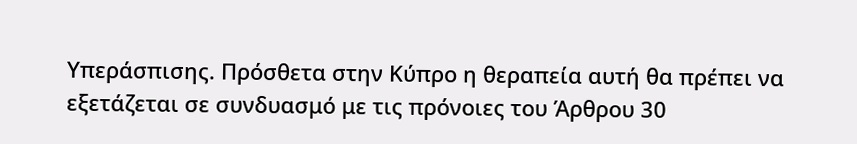Υπεράσπισης. Πρόσθετα στην Κύπρο η θεραπεία αυτή θα πρέπει να εξετάζεται σε συνδυασμό με τις πρόνοιες του Άρθρου 30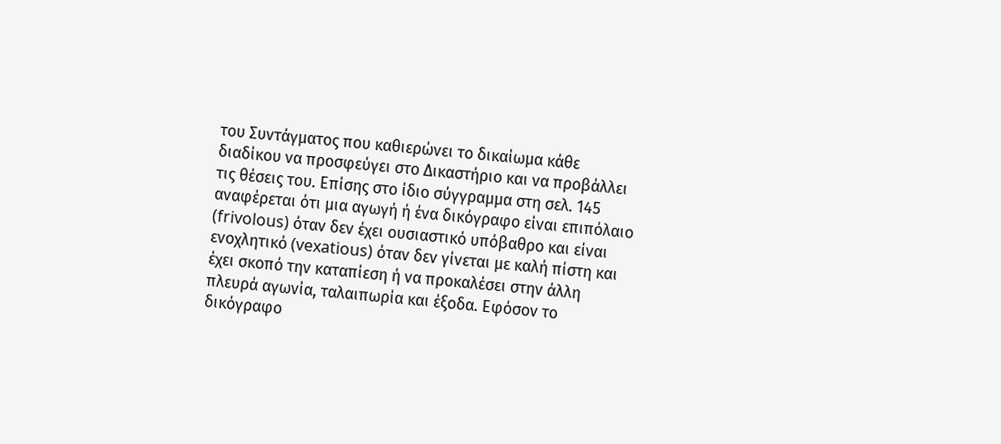του Συντάγματος που καθιερώνει το δικαίωμα κάθε διαδίκου να προσφεύγει στο Δικαστήριο και να προβάλλει τις θέσεις του. Επίσης στο ίδιο σύγγραμμα στη σελ. 145 αναφέρεται ότι μια αγωγή ή ένα δικόγραφο είναι επιπόλαιο (frivolous) όταν δεν έχει ουσιαστικό υπόβαθρο και είναι ενοχλητικό (vexatious) όταν δεν γίνεται με καλή πίστη και έχει σκοπό την καταπίεση ή να προκαλέσει στην άλλη πλευρά αγωνία, ταλαιπωρία και έξοδα. Εφόσον το δικόγραφο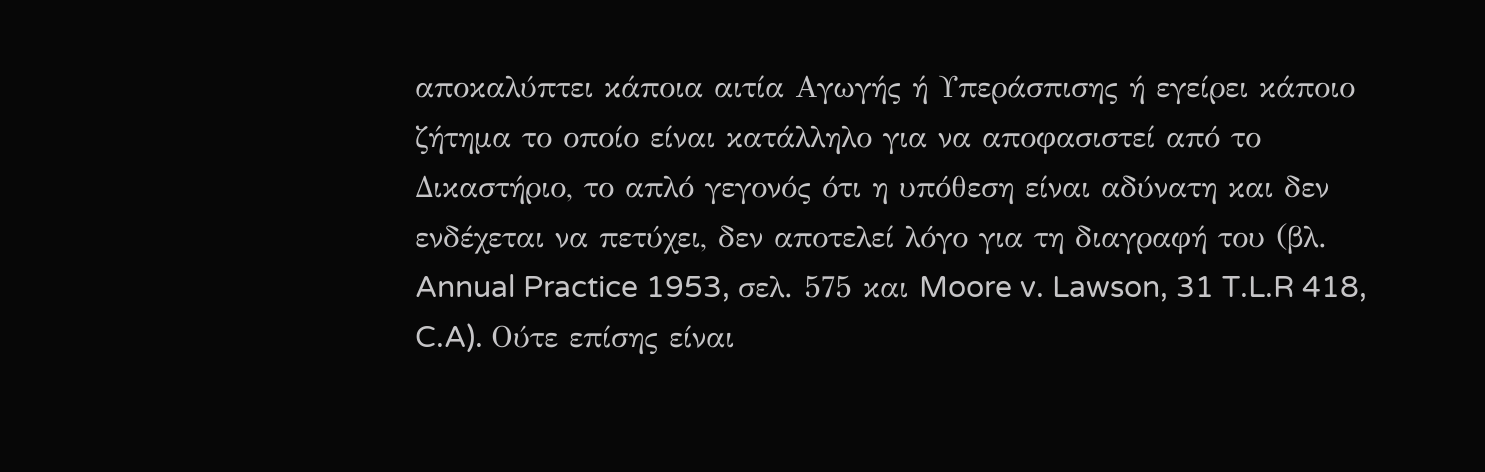αποκαλύπτει κάποια αιτία Αγωγής ή Υπεράσπισης ή εγείρει κάποιο ζήτημα το οποίο είναι κατάλληλο για να αποφασιστεί από το Δικαστήριο, το απλό γεγονός ότι η υπόθεση είναι αδύνατη και δεν ενδέχεται να πετύχει, δεν αποτελεί λόγο για τη διαγραφή του (βλ. Annual Practice 1953, σελ. 575 και Moore v. Lawson, 31 T.L.R 418, C.A). Ούτε επίσης είναι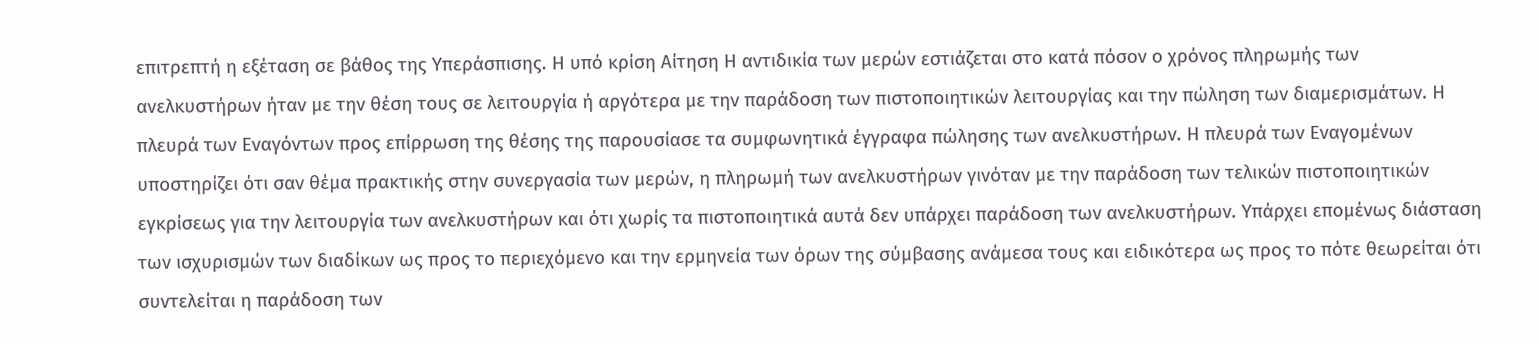επιτρεπτή η εξέταση σε βάθος της Υπεράσπισης. Η υπό κρίση Αίτηση Η αντιδικία των μερών εστιάζεται στο κατά πόσον ο χρόνος πληρωμής των ανελκυστήρων ήταν με την θέση τους σε λειτουργία ή αργότερα με την παράδοση των πιστοποιητικών λειτουργίας και την πώληση των διαμερισμάτων. Η πλευρά των Εναγόντων προς επίρρωση της θέσης της παρουσίασε τα συμφωνητικά έγγραφα πώλησης των ανελκυστήρων. Η πλευρά των Εναγομένων υποστηρίζει ότι σαν θέμα πρακτικής στην συνεργασία των μερών, η πληρωμή των ανελκυστήρων γινόταν με την παράδοση των τελικών πιστοποιητικών εγκρίσεως για την λειτουργία των ανελκυστήρων και ότι χωρίς τα πιστοποιητικά αυτά δεν υπάρχει παράδοση των ανελκυστήρων. Υπάρχει επομένως διάσταση των ισχυρισμών των διαδίκων ως προς το περιεχόμενο και την ερμηνεία των όρων της σύμβασης ανάμεσα τους και ειδικότερα ως προς το πότε θεωρείται ότι συντελείται η παράδοση των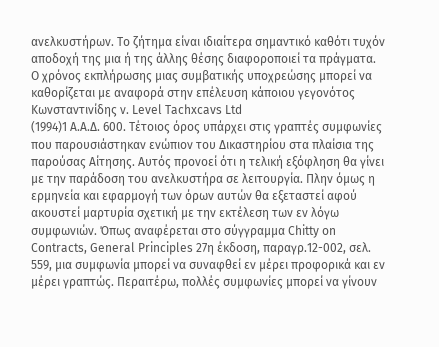ανελκυστήρων. Το ζήτημα είναι ιδιαίτερα σημαντικό καθότι τυχόν αποδοχή της μια ή της άλλης θέσης διαφοροποιεί τα πράγματα. Ο χρόνος εκπλήρωσης μιας συμβατικής υποχρεώσης μπορεί να καθορίζεται με αναφορά στην επέλευση κάποιου γεγονότος Κωνσταντινίδης ν. Level Tachxcavs Ltd
(1994)1 Α.Α.Δ. 600. Τέτοιος όρος υπάρχει στις γραπτές συμφωνίες που παρουσιάστηκαν ενώπιον του Δικαστηρίου στα πλαίσια της παρούσας Αίτησης. Αυτός προνοεί ότι η τελική εξόφληση θα γίνει με την παράδοση του ανελκυστήρα σε λειτουργία. Πλην όμως η ερμηνεία και εφαρμογή των όρων αυτών θα εξεταστεί αφού ακουστεί μαρτυρία σχετική με την εκτέλεση των εν λόγω συμφωνιών. Όπως αναφέρεται στο σύγγραμμα Chitty on Contracts, General Principles 27η έκδοση, παραγρ.12-002, σελ. 559, μια συμφωνία μπορεί να συναφθεί εν μέρει προφορικά και εν μέρει γραπτώς. Περαιτέρω, πολλές συμφωνίες μπορεί να γίνουν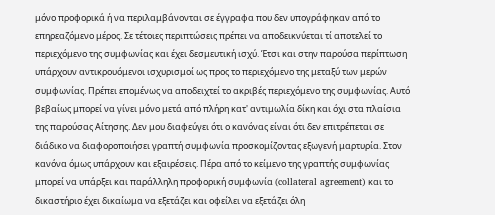μόνο προφορικά ή να περιλαμβάνονται σε έγγραφα που δεν υπογράφηκαν από το επηρεαζόμενο μέρος. Σε τέτοιες περιπτώσεις πρέπει να αποδεικνύεται τί αποτελεί το περιεχόμενο της συμφωνίας και έχει δεσμευτική ισχύ. Έτσι και στην παρούσα περίπτωση υπάρχουν αντικρουόμενοι ισχυρισμοί ως προς το περιεχόμενο της μεταξύ των μερών συμφωνίας. Πρέπει επομένως να αποδειχτεί το ακριβές περιεχόμενο της συμφωνίας. Αυτό βεβαίως μπορεί να γίνει μόνο μετά από πλήρη κατ' αντιμωλία δίκη και όχι στα πλαίσια της παρούσας Αίτησης. Δεν μου διαφεύγει ότι ο κανόνας είναι ότι δεν επιτρέπεται σε διάδικο να διαφοροποιήσει γραπτή συμφωνία προσκομίζοντας εξωγενή μαρτυρία. Στον κανόνα όμως υπάρχουν και εξαιρέσεις. Πέρα από το κείμενο της γραπτής συμφωνίας μπορεί να υπάρξει και παράλληλη προφορική συμφωνία (collateral agreement) και το δικαστήριο έχει δικαίωμα να εξετάζει και οφείλει να εξετάζει όλη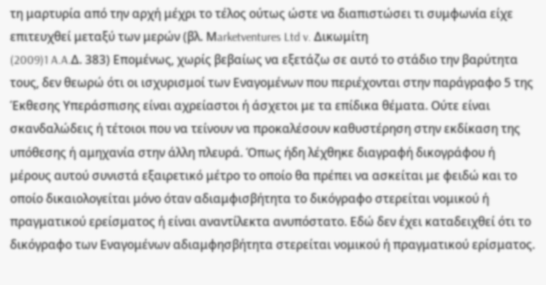τη μαρτυρία από την αρχή μέχρι το τέλος ούτως ώστε να διαπιστώσει τι συμφωνία είχε επιτευχθεί μεταξύ των μερών (βλ. Μarketventures Ltd v. Δικωμίτη
(2009)1 A.A.Δ. 383) Επομένως, χωρίς βεβαίως να εξετάζω σε αυτό το στάδιο την βαρύτητα τους, δεν θεωρώ ότι οι ισχυρισμοί των Εναγομένων που περιέχονται στην παράγραφο 5 της Έκθεσης Υπεράσπισης είναι αχρείαστοι ή άσχετοι με τα επίδικα θέματα. Ούτε είναι σκανδαλώδεις ή τέτοιοι που να τείνουν να προκαλέσουν καθυστέρηση στην εκδίκαση της υπόθεσης ή αμηχανία στην άλλη πλευρά. Όπως ήδη λέχθηκε διαγραφή δικογράφου ή μέρους αυτού συνιστά εξαιρετικό μέτρο το οποίο θα πρέπει να ασκείται με φειδώ και το οποίο δικαιολογείται μόνο όταν αδιαμφισβήτητα το δικόγραφο στερείται νομικού ή πραγματικού ερείσματος ή είναι αναντίλεκτα ανυπόστατο. Εδώ δεν έχει καταδειχθεί ότι το δικόγραφο των Εναγομένων αδιαμφησβήτητα στερείται νομικού ή πραγματικού ερίσματος.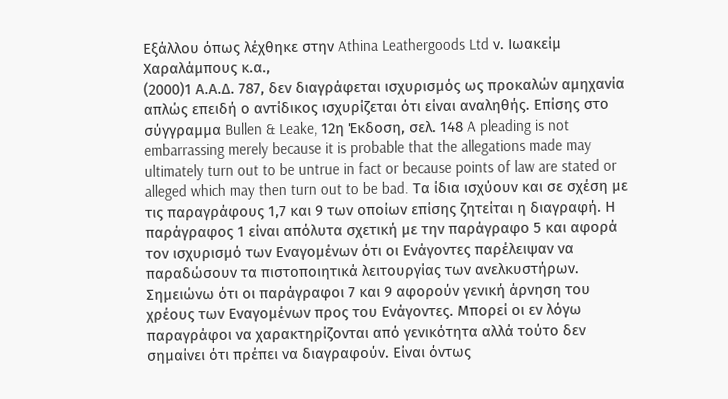Εξάλλου όπως λέχθηκε στην Athina Leathergoods Ltd ν. Ιωακείμ Χαραλάμπους κ.α.,
(2000)1 Α.Α.Δ. 787, δεν διαγράφεται ισχυρισμός ως προκαλών αμηχανία απλώς επειδή ο αντίδικος ισχυρίζεται ότι είναι αναληθής. Επίσης στο σύγγραμμα Bullen & Leake, 12η Έκδοση, σελ. 148 A pleading is not embarrassing merely because it is probable that the allegations made may ultimately turn out to be untrue in fact or because points of law are stated or alleged which may then turn out to be bad. Τα ίδια ισχύουν και σε σχέση με τις παραγράφους 1,7 και 9 των οποίων επίσης ζητείται η διαγραφή. Η παράγραφος 1 είναι απόλυτα σχετική με την παράγραφο 5 και αφορά τον ισχυρισμό των Εναγομένων ότι οι Ενάγοντες παρέλειψαν να παραδώσουν τα πιστοποιητικά λειτουργίας των ανελκυστήρων. Σημειώνω ότι οι παράγραφοι 7 και 9 αφορούν γενική άρνηση του χρέους των Εναγομένων προς του Ενάγοντες. Μπορεί οι εν λόγω παραγράφοι να χαρακτηρίζονται από γενικότητα αλλά τούτο δεν σημαίνει ότι πρέπει να διαγραφούν. Είναι όντως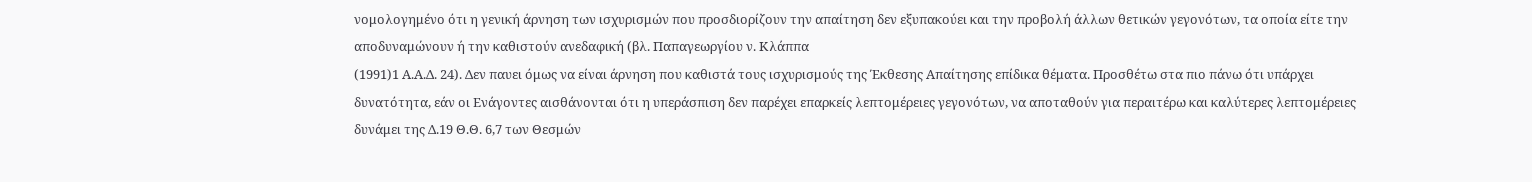νομολογημένο ότι η γενική άρνηση των ισχυρισμών που προσδιορίζουν την απαίτηση δεν εξυπακούει και την προβολή άλλων θετικών γεγονότων, τα οποία είτε την αποδυναμώνουν ή την καθιστούν ανεδαφική (βλ. Παπαγεωργίου ν. Κλάππα
(1991)1 Α.Α.Δ. 24). Δεν παυει όμως να είναι άρνηση που καθιστά τους ισχυρισμούς της Έκθεσης Απαίτησης επίδικα θέματα. Προσθέτω στα πιο πάνω ότι υπάρχει δυνατότητα, εάν οι Ενάγοντες αισθάνονται ότι η υπεράσπιση δεν παρέχει επαρκείς λεπτομέρειες γεγονότων, να αποταθούν για περαιτέρω και καλύτερες λεπτομέρειες δυνάμει της Δ.19 Θ.Θ. 6,7 των Θεσμών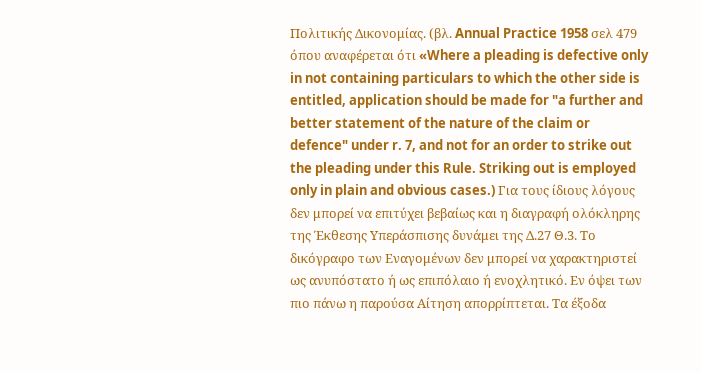Πολιτικής Δικονομίας. (βλ. Annual Practice 1958 σελ 479 όπου αναφέρεται ότι «Where a pleading is defective only in not containing particulars to which the other side is entitled, application should be made for "a further and better statement of the nature of the claim or defence" under r. 7, and not for an order to strike out the pleading under this Rule. Striking out is employed only in plain and obvious cases.) Για τους ίδιους λόγους δεν μπορεί να επιτύχει βεβαίως και η διαγραφή ολόκληρης της Έκθεσης Υπεράσπισης δυνάμει της Δ.27 Θ.3. Το δικόγραφο των Εναγομένων δεν μπορεί να χαρακτηριστεί ως ανυπόστατο ή ως επιπόλαιο ή ενοχλητικό. Εν όψει των πιο πάνω η παρούσα Αίτηση απορρίπτεται. Τα έξοδα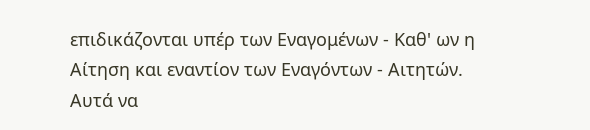επιδικάζονται υπέρ των Εναγομένων - Καθ' ων η Αίτηση και εναντίον των Εναγόντων - Αιτητών. Αυτά να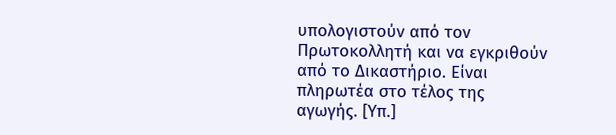υπολογιστούν από τον Πρωτοκολλητή και να εγκριθούν από το Δικαστήριο. Είναι πληρωτέα στο τέλος της αγωγής. [Υπ.]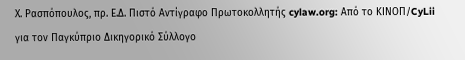Χ. Ρασπόπουλος, πρ. Ε.Δ. Πιστό Αντίγραφο Πρωτοκολλητής cylaw.org: Από το ΚΙΝOΠ/CyLii για τον Παγκύπριο Δικηγορικό Σύλλογο